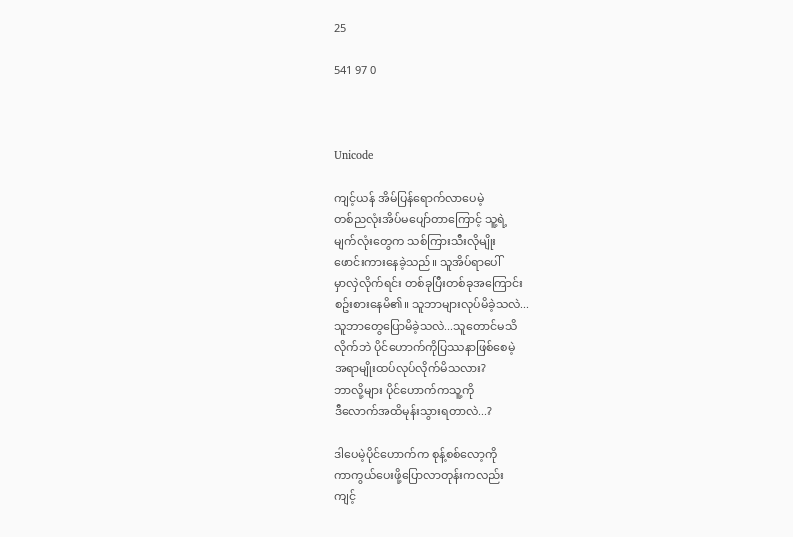25

541 97 0



Unicode

ကျင့်ယန် အိမ်ပြန်ရောက်လာပေမဲ့
တစ်ညလုံးအိပ်မပျော်တာကြောင့် သူ့ရဲ့
မျက်လုံးတွေက သစ်ကြားသီးလိုမျိုး
ဖောင်းကားနေခဲ့သည်။ သူအိပ်ရာပေါ်
မှာလှဲလိုက်ရင်း တစ်ခုပြီးတစ်ခုအကြောင်း
စဥ်းစားနေမိ၏။ သူဘာများလုပ်မိခဲ့သလဲ...
သူဘာတွေပြောမိခဲ့သလဲ...သူတောင်မသိ
လိုက်ဘဲ ပိုင်ဟောက်ကိုပြဿနာဖြစ်စေမဲ့
အရာမျိုးထပ်လုပ်လိုက်မိသလား?
ဘာလို့များ ပိုင်ဟောက်ကသူ့ကို
ဒီလောက်အထိမုန်းသွားရတာလဲ...?

ဒါပေမဲ့ပိုင်ဟောက်က စုန့်စစ်လော့ကို
ကာကွယ်ပေးဖို့ပြောလာတုန်းကလည်း
ကျင့်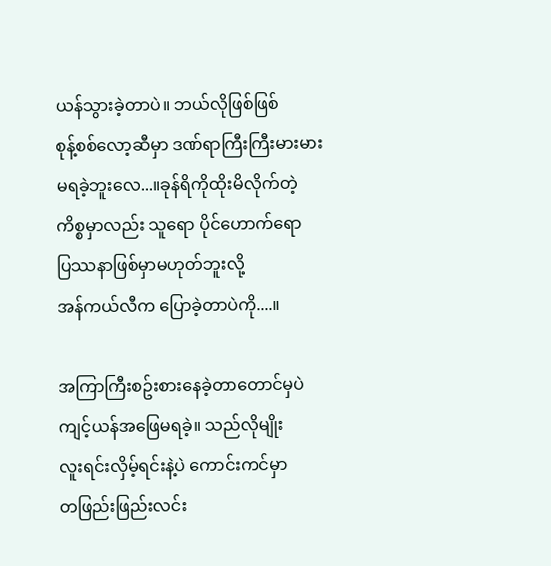ယန်သွားခဲ့တာပဲ။ ဘယ်လိုဖြစ်ဖြစ်
စုန့်စစ်လော့ဆီမှာ ဒဏ်ရာကြီးကြီးမားမား
မရခဲ့ဘူးလေ...။ခုန်ရိကိုထိုးမိလိုက်တဲ့
ကိစ္စမှာလည်း သူရော ပိုင်ဟောက်ရော
ပြဿနာဖြစ်မှာမဟုတ်ဘူးလို့
အန်ကယ်လီက ပြောခဲ့တာပဲကို....။

အကြာကြီးစဥ်းစားနေခဲ့တာတောင်မှပဲ
ကျင့်ယန်အဖြေမရခဲ့။ သည်လိုမျိုး
လူးရင်းလှိမ့်ရင်းနဲ့ပဲ ကောင်းကင်မှာ
တဖြည်းဖြည်းလင်း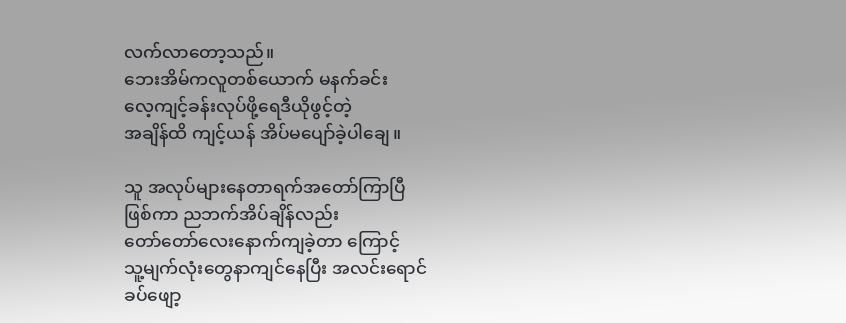လက်လာတော့သည်။
ဘေးအိမ်ကလူတစ်ယောက် မနက်ခင်း
လေ့ကျင့်ခန်းလုပ်ဖို့ရေဒီယိုဖွင့်တဲ့
အချိန်ထိ ကျင့်ယန် အိပ်မပျော်ခဲ့ပါချေ။

သူ အလုပ်များနေတာရက်အတော်ကြာပြီ
ဖြစ်ကာ ညဘက်အိပ်ချိန်လည်း
တော်တော်လေးနောက်ကျခဲ့တာ ကြောင့်
သူ့မျက်လုံးတွေနာကျင်နေပြီး အလင်းရောင်
ခပ်ဖျော့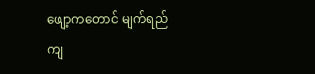ဖျော့ကတောင် မျက်ရည်ကျ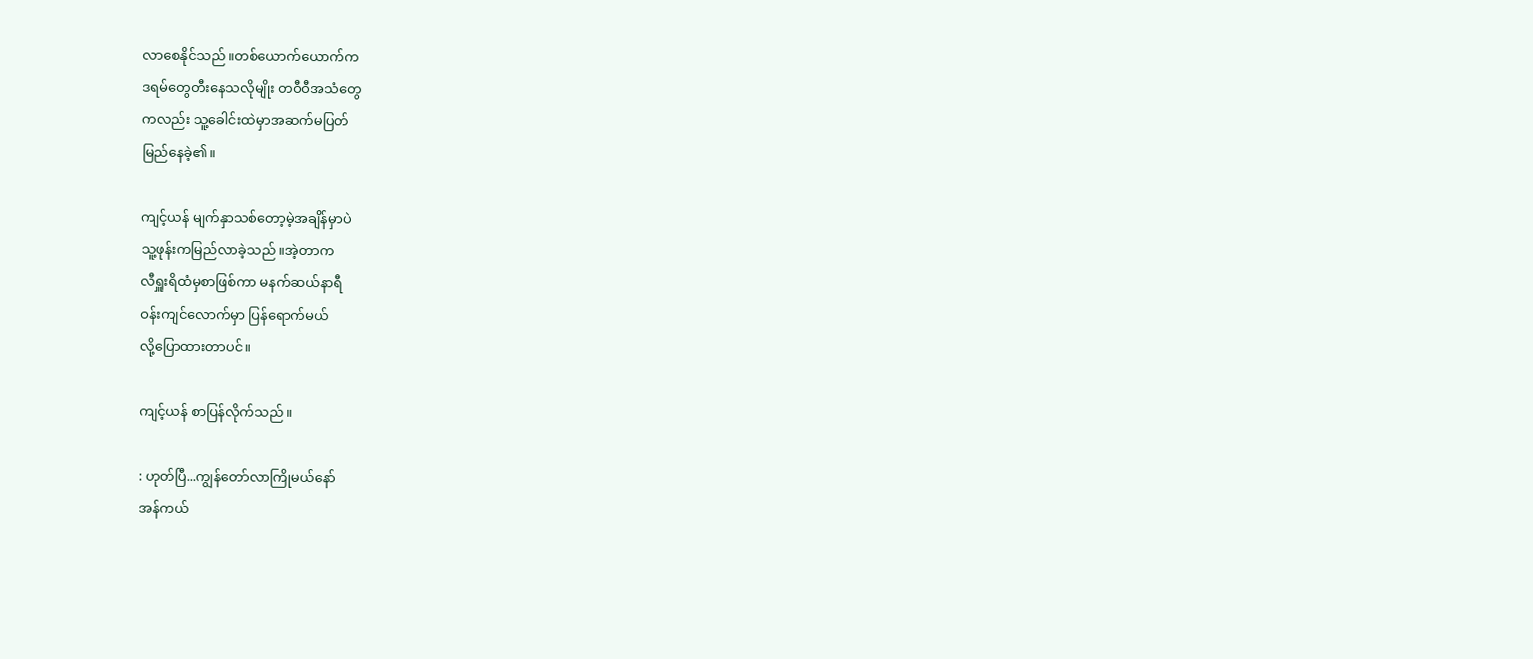လာစေနိုင်သည်။တစ်ယောက်ယောက်က
ဒရမ်တွေတီးနေသလိုမျိုး တဝီဝီအသံတွေ
ကလည်း သူ့ခေါင်းထဲမှာအဆက်မပြတ်
မြည်နေခဲ့၏။

ကျင့်ယန် မျက်နှာသစ်တော့မဲ့အချိန်မှာပဲ
သူ့ဖုန်းကမြည်လာခဲ့သည်။အဲ့တာက
လီရှူးရိထံမှစာဖြစ်ကာ မနက်ဆယ်နာရီ
ဝန်းကျင်လောက်မှာ ပြန်ရောက်မယ်
လို့ပြောထားတာပင်။

ကျင့်ယန် စာပြန်လိုက်သည်။

: ဟုတ်ပြီ...ကျွန်တော်လာကြိုမယ်နော်
အန်ကယ်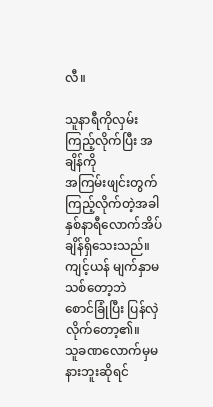လီ။

သူနာရီကိုလှမ်းကြည့်လိုက်ပြီး အချိန်ကို
အကြမ်းဖျင်းတွက်ကြည့်လိုက်တဲ့အခါ
နှစ်နာရီလောက်အိပ်ချိန်ရှိသေးသည်။
ကျင့်ယန် မျက်နှာမသစ်တော့ဘဲ
စောင်ခြုံပြီး ပြန်လှဲလိုက်တော့၏။
သူခဏလောက်မှမနားဘူးဆိုရင်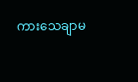ကားသေချာမ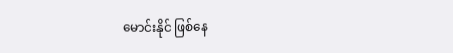မောင်းနိုင် ဖြစ်နေ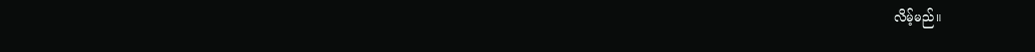လိမ့်မည်။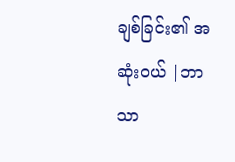ချစ်ခြင်း၏ အဆုံးဝယ် |ဘာသာ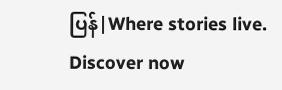ပြန်|Where stories live. Discover now